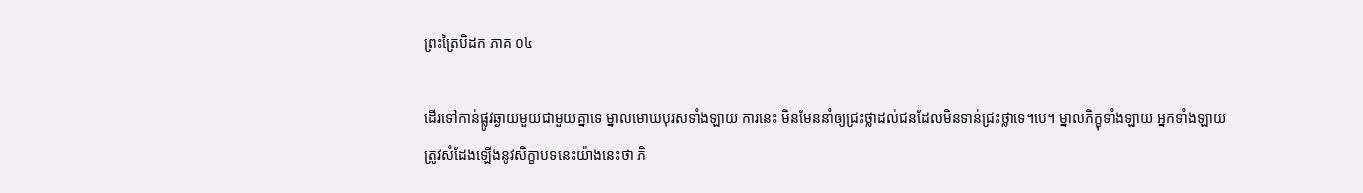ព្រះត្រៃបិដក ភាគ ០៤

ដើរទៅកាន់ផ្លូវឆ្ងាយមួយជាមួយគ្នាទេ ម្នាលមោឃបុរសទាំងឡាយ ការនេះ មិនមែននាំឲ្យជ្រះថ្លាដល់ជនដែលមិនទាន់ជ្រះថ្លាទេ។បេ។ ម្នាលភិក្ខុទាំងឡាយ អ្នកទាំងឡាយត្រូវសំដែងឡើងនូវសិក្ខាបទនេះយ៉ាងនេះថា ភិ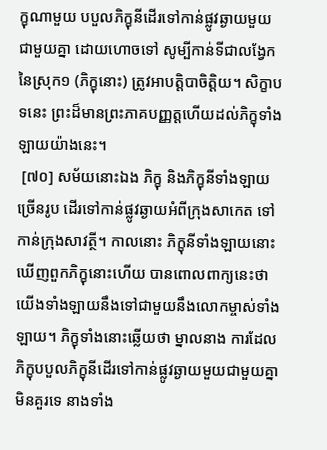ក្ខុណាមួយ បបួលភិក្ខុនីដើរទៅកាន់ផ្លូវឆ្ងាយមួយជាមួយគ្នា ដោយហោចទៅ សូម្បីកាន់ទីជាលង្វែកនៃស្រុក១ (ភិក្ខុនោះ) ត្រូវអាបត្តិបាចិត្តិយ។ សិក្ខាបទនេះ ព្រះដ៏មានព្រះភាគបញ្ញត្តហើយដល់ភិក្ខុទាំងឡាយយ៉ាងនេះ។
 [៧០] សម័យនោះឯង ភិក្ខុ និងភិក្ខុនីទាំងឡាយច្រើនរូប ដើរទៅកាន់ផ្លូវឆ្ងាយអំពីក្រុងសាកេត ទៅកាន់ក្រុងសាវត្ថី។ កាលនោះ ភិក្ខុនីទាំងឡាយនោះ ឃើញពួកភិក្ខុនោះហើយ បានពោលពាក្យនេះថា យើងទាំងឡាយនឹងទៅជាមួយនឹងលោកម្ចាស់ទាំងឡាយ។ ភិក្ខុទាំងនោះឆ្លើយថា ម្នាលនាង ការដែលភិក្ខុបបួលភិក្ខុនីដើរទៅកាន់ផ្លូវឆ្ងាយមួយជាមួយគ្នា មិនគួរទេ នាងទាំង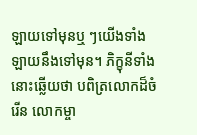ឡាយទៅមុនឬ ៗយើងទាំងឡាយនឹងទៅមុន។ ភិក្ខុនីទាំងនោះឆ្លើយថា បពិត្រលោកដ៏ចំរើន លោកម្ចា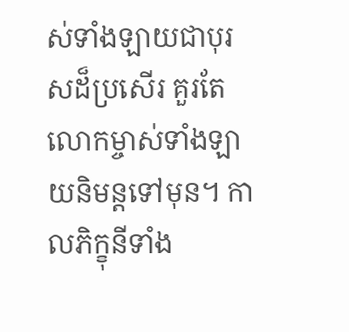ស់ទាំងឡាយជាបុរសដ៏ប្រសើរ គួរតែលោកម្ចាស់ទាំងឡាយនិមន្តទៅមុន។ កាលភិក្ខុនីទាំង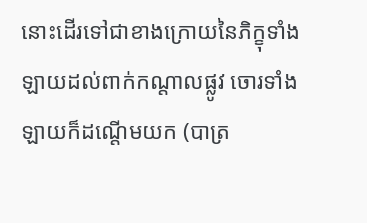នោះដើរទៅជាខាងក្រោយនៃភិក្ខុទាំងឡាយដល់ពាក់កណ្តាលផ្លូវ ចោរទាំងឡាយក៏ដណ្តើមយក (បាត្រ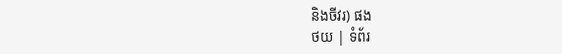និងចីវរ) ផង
ថយ | ទំព័រ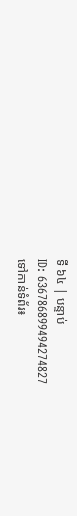ទី ៦៤ | បន្ទាប់
ID: 636786899494274827
ទៅកាន់ទំព័រ៖